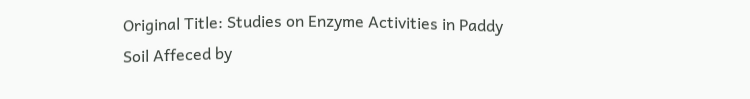Original Title: Studies on Enzyme Activities in Paddy Soil Affeced by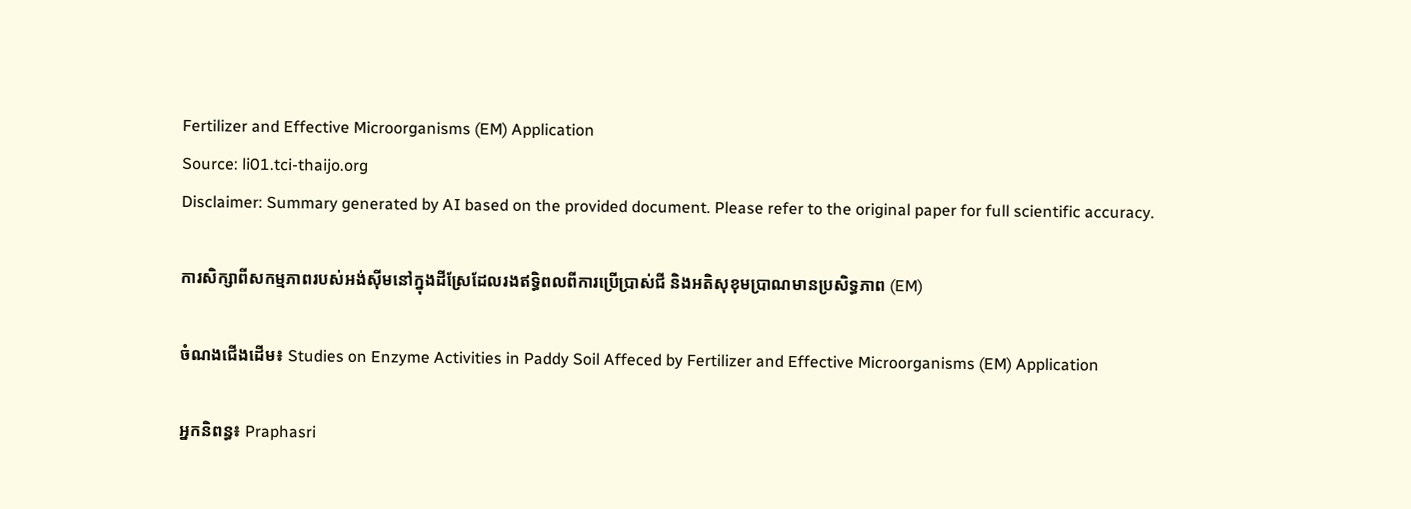Fertilizer and Effective Microorganisms (EM) Application
Source: li01.tci-thaijo.org
Disclaimer: Summary generated by AI based on the provided document. Please refer to the original paper for full scientific accuracy.

ការសិក្សាពីសកម្មភាពរបស់អង់ស៊ីមនៅក្នុងដីស្រែដែលរងឥទ្ធិពលពីការប្រើប្រាស់ជី និងអតិសុខុមប្រាណមានប្រសិទ្ធភាព (EM)

ចំណងជើងដើម៖ Studies on Enzyme Activities in Paddy Soil Affeced by Fertilizer and Effective Microorganisms (EM) Application

អ្នកនិពន្ធ៖ Praphasri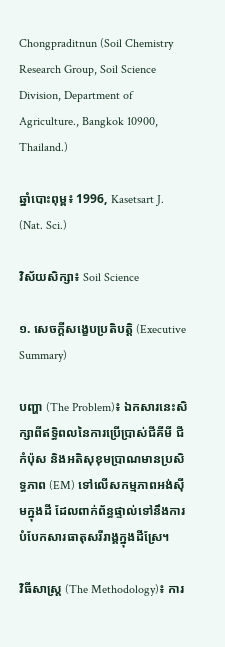Chongpraditnun (Soil Chemistry Research Group, Soil Science Division, Department of Agriculture., Bangkok 10900, Thailand.)

ឆ្នាំបោះពុម្ព៖ 1996, Kasetsart J. (Nat. Sci.)

វិស័យសិក្សា៖ Soil Science

១. សេចក្តីសង្ខេបប្រតិបត្តិ (Executive Summary)

បញ្ហា (The Problem)៖ ឯកសារនេះសិក្សាពីឥទ្ធិពលនៃការប្រើប្រាស់ជីគីមី ជីកំប៉ុស និងអតិសុខុមប្រាណមានប្រសិទ្ធភាព (EM) ទៅលើសកម្មភាពអង់ស៊ីមក្នុងដី ដែលពាក់ព័ន្ធផ្ទាល់ទៅនឹងការបំបែកសារធាតុសរីរាង្គក្នុងដីស្រែ។

វិធីសាស្ត្រ (The Methodology)៖ ការ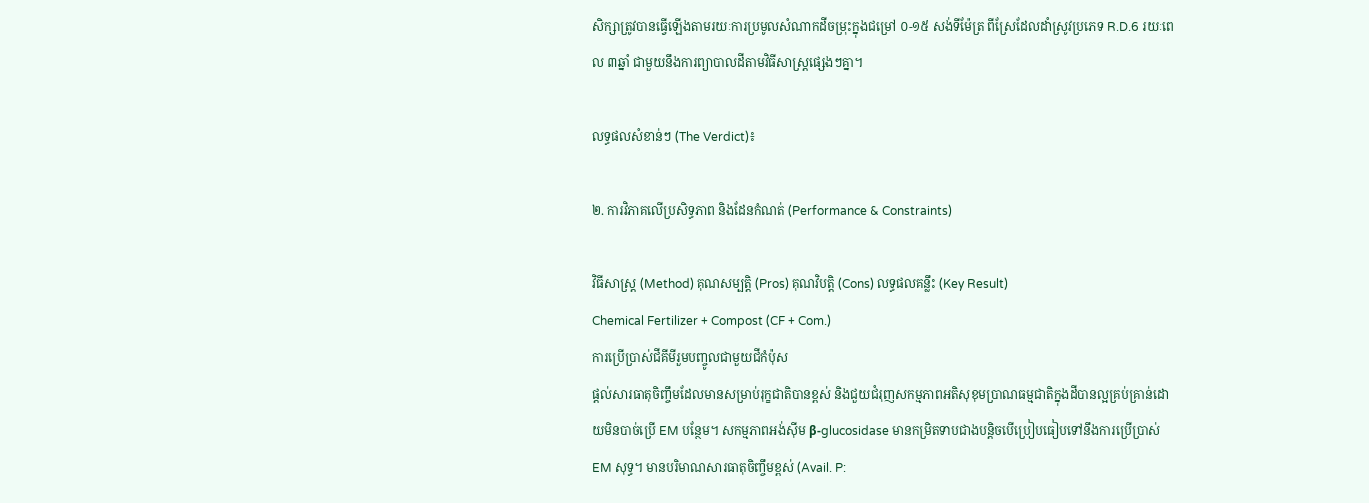សិក្សាត្រូវបានធ្វើឡើងតាមរយៈការប្រមូលសំណាកដីចម្រុះក្នុងជម្រៅ ០-១៥ សង់ទីម៉ែត្រ ពីស្រែដែលដាំស្រូវប្រភេទ R.D.6 រយៈពេល ៣ឆ្នាំ ជាមួយនឹងការព្យាបាលដីតាមវិធីសាស្ត្រផ្សេងៗគ្នា។

លទ្ធផលសំខាន់ៗ (The Verdict)៖

២. ការវិភាគលើប្រសិទ្ធភាព និងដែនកំណត់ (Performance & Constraints)

វិធីសាស្ត្រ (Method) គុណសម្បត្តិ (Pros) គុណវិបត្តិ (Cons) លទ្ធផលគន្លឹះ (Key Result)
Chemical Fertilizer + Compost (CF + Com.)
ការប្រើប្រាស់ជីគីមីរួមបញ្ចូលជាមួយជីកំប៉ុស
ផ្តល់សារធាតុចិញ្ចឹមដែលមានសម្រាប់រុក្ខជាតិបានខ្ពស់ និងជួយជំរុញសកម្មភាពអតិសុខុមប្រាណធម្មជាតិក្នុងដីបានល្អគ្រប់គ្រាន់ដោយមិនបាច់ប្រើ EM បន្ថែម។ សកម្មភាពអង់ស៊ីម β-glucosidase មានកម្រិតទាបជាងបន្តិចបើប្រៀបធៀបទៅនឹងការប្រើប្រាស់ EM សុទ្ធ។ មានបរិមាណសារធាតុចិញ្ចឹមខ្ពស់ (Avail. P: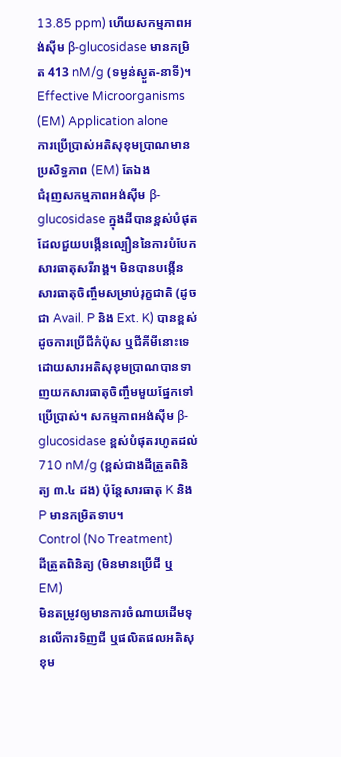13.85 ppm) ហើយសកម្មភាពអង់ស៊ីម β-glucosidase មានកម្រិត 413 nM/g (ទម្ងន់ស្ងួត-នាទី)។
Effective Microorganisms (EM) Application alone
ការប្រើប្រាស់អតិសុខុមប្រាណមានប្រសិទ្ធភាព (EM) តែឯង
ជំរុញសកម្មភាពអង់ស៊ីម β-glucosidase ក្នុងដីបានខ្ពស់បំផុត ដែលជួយបង្កើនល្បឿននៃការបំបែកសារធាតុសរីរាង្គ។ មិនបានបង្កើនសារធាតុចិញ្ចឹមសម្រាប់រុក្ខជាតិ (ដូចជា Avail. P និង Ext. K) បានខ្ពស់ដូចការប្រើជីកំប៉ុស ឬជីគីមីនោះទេ ដោយសារអតិសុខុមប្រាណបានទាញយកសារធាតុចិញ្ចឹមមួយផ្នែកទៅប្រើប្រាស់។ សកម្មភាពអង់ស៊ីម β-glucosidase ខ្ពស់បំផុតរហូតដល់ 710 nM/g (ខ្ពស់ជាងដីត្រួតពិនិត្យ ៣.៤ ដង) ប៉ុន្តែសារធាតុ K និង P មានកម្រិតទាប។
Control (No Treatment)
ដីត្រួតពិនិត្យ (មិនមានប្រើជី ឬ EM)
មិនតម្រូវឲ្យមានការចំណាយដើមទុនលើការទិញជី ឬផលិតផលអតិសុខុម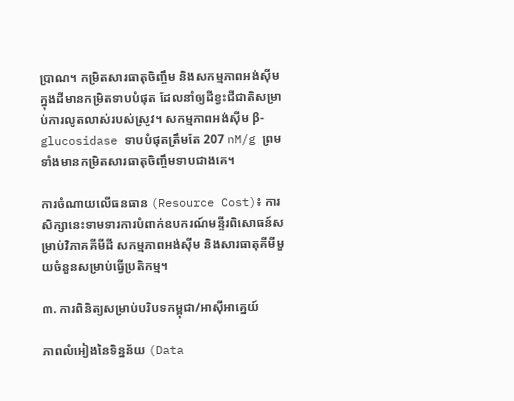ប្រាណ។ កម្រិតសារធាតុចិញ្ចឹម និងសកម្មភាពអង់ស៊ីមក្នុងដីមានកម្រិតទាបបំផុត ដែលនាំឲ្យដីខ្វះជីជាតិសម្រាប់ការលូតលាស់របស់ស្រូវ។ សកម្មភាពអង់ស៊ីម β-glucosidase ទាបបំផុតត្រឹមតែ 207 nM/g ព្រមទាំងមានកម្រិតសារធាតុចិញ្ចឹមទាបជាងគេ។

ការចំណាយលើធនធាន (Resource Cost)៖ ការសិក្សានេះទាមទារការបំពាក់ឧបករណ៍មន្ទីរពិសោធន៍សម្រាប់វិភាគគីមីដី សកម្មភាពអង់ស៊ីម និងសារធាតុគីមីមួយចំនួនសម្រាប់ធ្វើប្រតិកម្ម។

៣. ការពិនិត្យសម្រាប់បរិបទកម្ពុជា/អាស៊ីអាគ្នេយ៍

ភាពលំអៀងនៃទិន្នន័យ (Data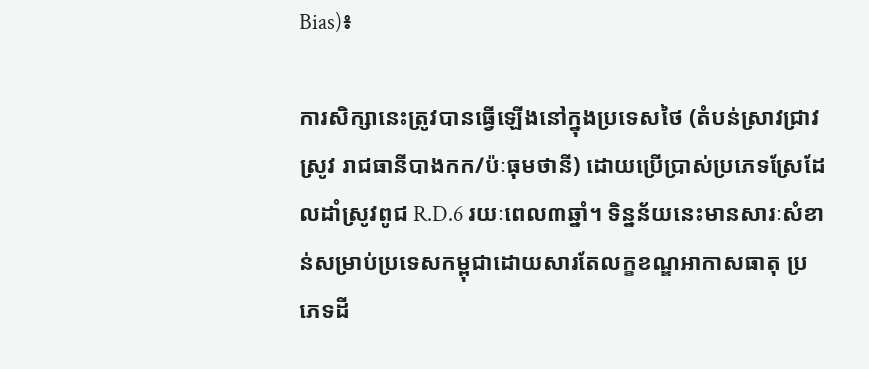Bias)៖

ការសិក្សានេះត្រូវបានធ្វើឡើងនៅក្នុងប្រទេសថៃ (តំបន់ស្រាវជ្រាវស្រូវ រាជធានីបាងកក/ប៉ៈធុមថានី) ដោយប្រើប្រាស់ប្រភេទស្រែដែលដាំស្រូវពូជ R.D.6 រយៈពេល៣ឆ្នាំ។ ទិន្នន័យនេះមានសារៈសំខាន់សម្រាប់ប្រទេសកម្ពុជាដោយសារតែលក្ខខណ្ឌអាកាសធាតុ ប្រភេទដី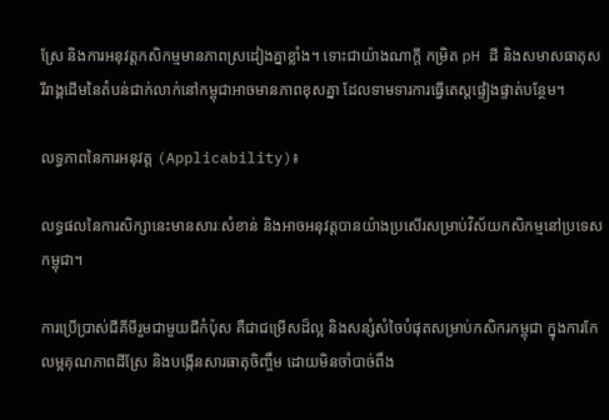ស្រែ និងការអនុវត្តកសិកម្មមានភាពស្រដៀងគ្នាខ្លាំង។ ទោះជាយ៉ាងណាក្តី កម្រិត pH ដី និងសមាសធាតុសរីរាង្គដើមនៃតំបន់ជាក់លាក់នៅកម្ពុជាអាចមានភាពខុសគ្នា ដែលទាមទារការធ្វើតេស្តផ្ទៀងផ្ទាត់បន្ថែម។

លទ្ធភាពនៃការអនុវត្ត (Applicability)៖

លទ្ធផលនៃការសិក្សានេះមានសារៈសំខាន់ និងអាចអនុវត្តបានយ៉ាងប្រសើរសម្រាប់វិស័យកសិកម្មនៅប្រទេសកម្ពុជា។

ការប្រើប្រាស់ជីគីមីរួមជាមួយជីកំប៉ុស គឺជាជម្រើសដ៏ល្អ និងសន្សំសំចៃបំផុតសម្រាប់កសិករកម្ពុជា ក្នុងការកែលម្អគុណភាពដីស្រែ និងបង្កើនសារធាតុចិញ្ចឹម ដោយមិនចាំបាច់ពឹង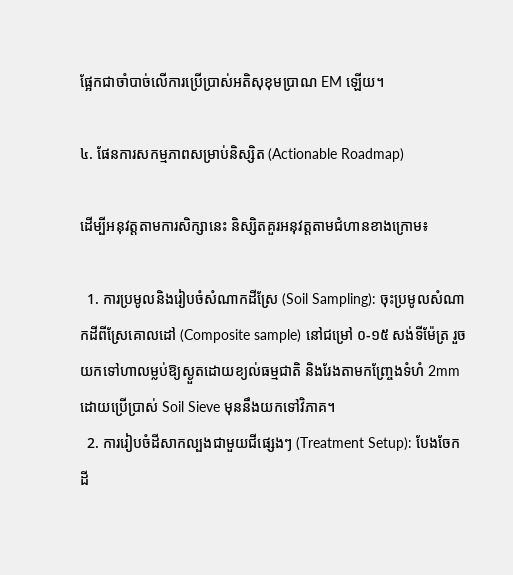ផ្អែកជាចាំបាច់លើការប្រើប្រាស់អតិសុខុមប្រាណ EM ឡើយ។

៤. ផែនការសកម្មភាពសម្រាប់និស្សិត (Actionable Roadmap)

ដើម្បីអនុវត្តតាមការសិក្សានេះ និស្សិតគួរអនុវត្តតាមជំហានខាងក្រោម៖

  1. ការប្រមូលនិងរៀបចំសំណាកដីស្រែ (Soil Sampling): ចុះប្រមូលសំណាកដីពីស្រែគោលដៅ (Composite sample) នៅជម្រៅ ០-១៥ សង់ទីម៉ែត្រ រួចយកទៅហាលម្លប់ឱ្យស្ងួតដោយខ្យល់ធម្មជាតិ និងរែងតាមកញ្ច្រែងទំហំ 2mm ដោយប្រើប្រាស់ Soil Sieve មុននឹងយកទៅវិភាគ។
  2. ការរៀបចំដីសាកល្បងជាមួយជីផ្សេងៗ (Treatment Setup): បែងចែកដី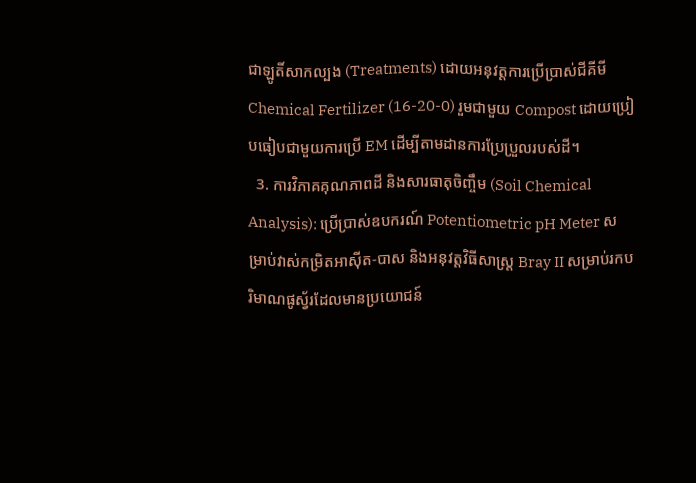ជាឡូតិ៍សាកល្បង (Treatments) ដោយអនុវត្តការប្រើប្រាស់ជីគីមី Chemical Fertilizer (16-20-0) រួមជាមួយ Compost ដោយប្រៀបធៀបជាមួយការប្រើ EM ដើម្បីតាមដានការប្រែប្រួលរបស់ដី។
  3. ការវិភាគគុណភាពដី និងសារធាតុចិញ្ចឹម (Soil Chemical Analysis): ប្រើប្រាស់ឧបករណ៍ Potentiometric pH Meter សម្រាប់វាស់កម្រិតអាស៊ីត-បាស និងអនុវត្តវិធីសាស្ត្រ Bray II សម្រាប់រកបរិមាណផូស្វ័រដែលមានប្រយោជន៍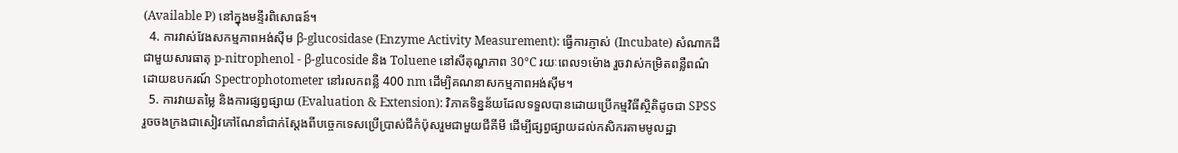(Available P) នៅក្នុងមន្ទីរពិសោធន៍។
  4. ការវាស់វែងសកម្មភាពអង់ស៊ីម β-glucosidase (Enzyme Activity Measurement): ធ្វើការភ្ញាស់ (Incubate) សំណាកដីជាមួយសារធាតុ p-nitrophenol - β-glucoside និង Toluene នៅសីតុណ្ហភាព 30°C រយៈពេល១ម៉ោង រួចវាស់កម្រិតពន្លឺពណ៌ដោយឧបករណ៍ Spectrophotometer នៅរលកពន្លឺ 400 nm ដើម្បិគណនាសកម្មភាពអង់ស៊ីម។
  5. ការវាយតម្លៃ និងការផ្សព្វផ្សាយ (Evaluation & Extension): វិភាគទិន្នន័យដែលទទួលបានដោយប្រើកម្មវិធីស្ថិតិដូចជា SPSS រួចចងក្រងជាសៀវភៅណែនាំជាក់ស្តែងពីបច្ចេកទេសប្រើប្រាស់ជីកំប៉ុសរួមជាមួយជីគីមី ដើម្បីផ្សព្វផ្សាយដល់កសិករតាមមូលដ្ឋា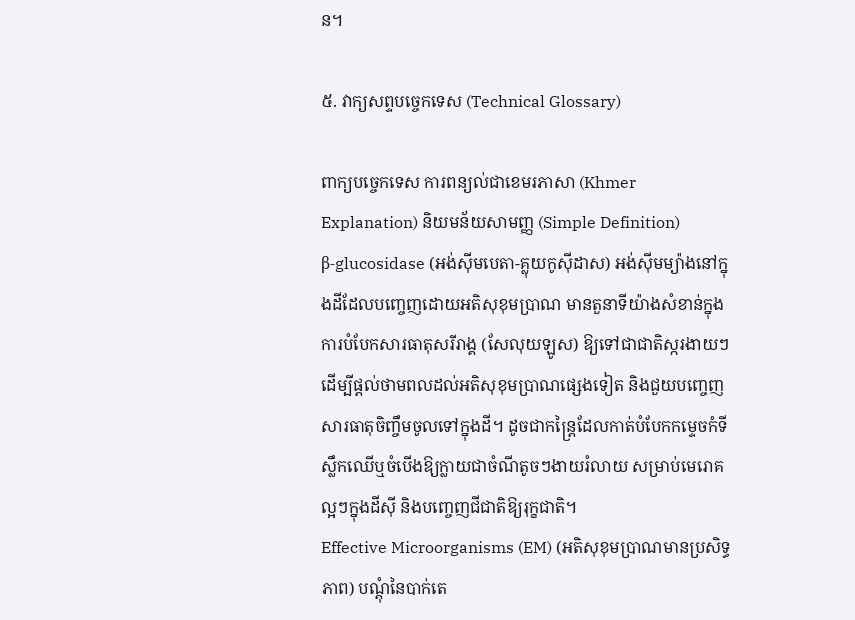ន។

៥. វាក្យសព្ទបច្ចេកទេស (Technical Glossary)

ពាក្យបច្ចេកទេស ការពន្យល់ជាខេមរភាសា (Khmer Explanation) និយមន័យសាមញ្ញ (Simple Definition)
β-glucosidase (អង់ស៊ីមបេតា-គ្លុយកូស៊ីដាស) អង់ស៊ីមម្យ៉ាងនៅក្នុងដីដែលបញ្ចេញដោយអតិសុខុមប្រាណ មានតួនាទីយ៉ាងសំខាន់ក្នុងការបំបែកសារធាតុសរីរាង្គ (សែលុយឡូស) ឱ្យទៅជាជាតិស្ករងាយៗ ដើម្បីផ្តល់ថាមពលដល់អតិសុខុមប្រាណផ្សេងទៀត និងជួយបញ្ចេញសារធាតុចិញ្ចឹមចូលទៅក្នុងដី។ ដូចជាកន្ត្រៃដែលកាត់បំបែកកម្ទេចកំទីស្លឹកឈើឬចំបើងឱ្យក្លាយជាចំណីតូចៗងាយរំលាយ សម្រាប់មេរោគល្អៗក្នុងដីស៊ី និងបញ្ចេញជីជាតិឱ្យរុក្ខជាតិ។
Effective Microorganisms (EM) (អតិសុខុមប្រាណមានប្រសិទ្ធភាព) បណ្តុំនៃបាក់តេ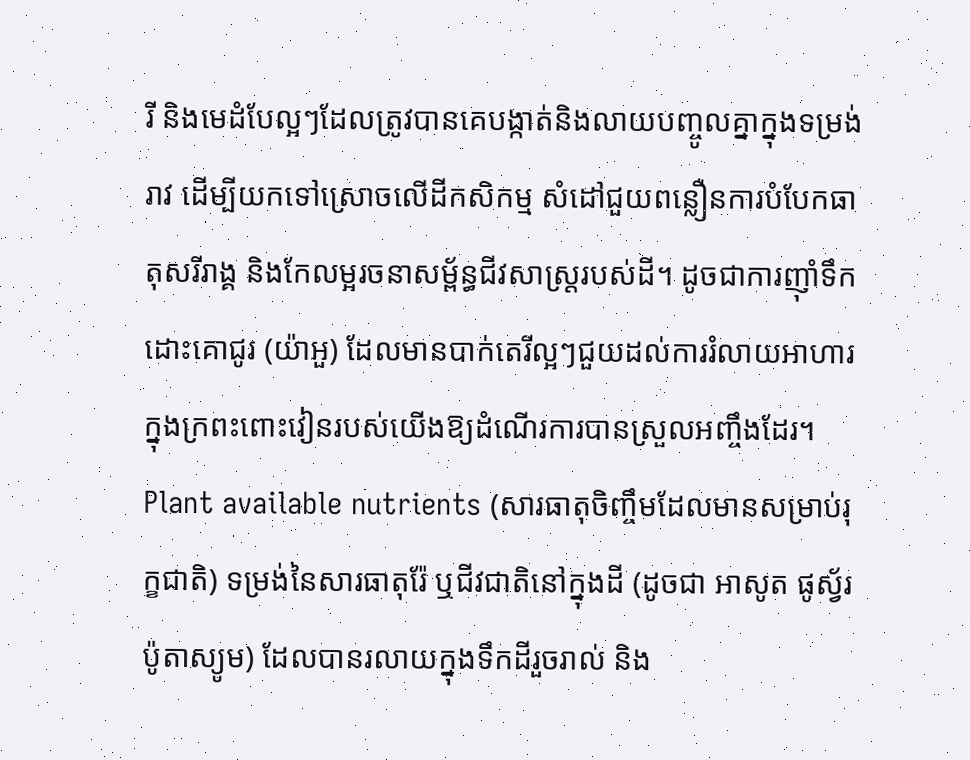រី និងមេដំបែល្អៗដែលត្រូវបានគេបង្កាត់និងលាយបញ្ចូលគ្នាក្នុងទម្រង់រាវ ដើម្បីយកទៅស្រោចលើដីកសិកម្ម សំដៅជួយពន្លឿនការបំបែកធាតុសរីរាង្គ និងកែលម្អរចនាសម្ព័ន្ធជីវសាស្ត្ររបស់ដី។ ដូចជាការញ៉ាំទឹកដោះគោជូរ (យ៉ាអួ) ដែលមានបាក់តេរីល្អៗជួយដល់ការរំលាយអាហារក្នុងក្រពះពោះវៀនរបស់យើងឱ្យដំណើរការបានស្រួលអញ្ចឹងដែរ។
Plant available nutrients (សារធាតុចិញ្ចឹមដែលមានសម្រាប់រុក្ខជាតិ) ទម្រង់នៃសារធាតុរ៉ែ ឬជីវជាតិនៅក្នុងដី (ដូចជា អាសូត ផូស្វ័រ ប៉ូតាស្យូម) ដែលបានរលាយក្នុងទឹកដីរួចរាល់ និង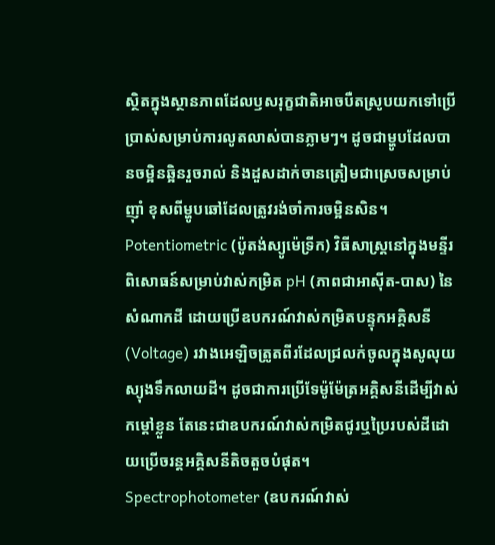ស្ថិតក្នុងស្ថានភាពដែលឫសរុក្ខជាតិអាចបឺតស្រូបយកទៅប្រើប្រាស់សម្រាប់ការលូតលាស់បានភ្លាមៗ។ ដូចជាម្ហូបដែលបានចម្អិនឆ្អិនរួចរាល់ និងដួសដាក់ចានត្រៀមជាស្រេចសម្រាប់ញ៉ាំ ខុសពីម្ហូបឆៅដែលត្រូវរង់ចាំការចម្អិនសិន។
Potentiometric (ប៉ូតង់ស្យូម៉េទ្រីក) វិធីសាស្ត្រនៅក្នុងមន្ទីរពិសោធន៍សម្រាប់វាស់កម្រិត pH (ភាពជាអាស៊ីត-បាស) នៃសំណាកដី ដោយប្រើឧបករណ៍វាស់កម្រិតបន្ទុកអគ្គិសនី (Voltage) រវាងអេឡិចត្រូតពីរដែលជ្រលក់ចូលក្នុងសូលុយស្យុងទឹកលាយដី។ ដូចជាការប្រើទែម៉ូម៉ែត្រអគ្គិសនីដើម្បីវាស់កម្ដៅខ្លួន តែនេះជាឧបករណ៍វាស់កម្រិតជូរឬប្រៃរបស់ដីដោយប្រើចរន្តអគ្គិសនីតិចតួចបំផុត។
Spectrophotometer (ឧបករណ៍វាស់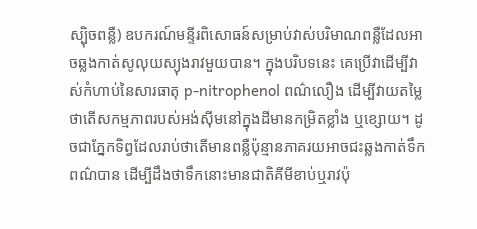ស្ប៉ិចពន្លឺ) ឧបករណ៍មន្ទីរពិសោធន៍សម្រាប់វាស់បរិមាណពន្លឺដែលអាចឆ្លងកាត់សូលុយស្យុងរាវមួយបាន។ ក្នុងបរិបទនេះ គេប្រើវាដើម្បីវាស់កំហាប់នៃសារធាតុ p-nitrophenol ពណ៌លឿង ដើម្បីវាយតម្លៃថាតើសកម្មភាពរបស់អង់ស៊ីមនៅក្នុងដីមានកម្រិតខ្លាំង ឬខ្សោយ។ ដូចជាភ្នែកទិព្វដែលរាប់ថាតើមានពន្លឺប៉ុន្មានភាគរយអាចជះឆ្លងកាត់ទឹកពណ៌បាន ដើម្បីដឹងថាទឹកនោះមានជាតិគីមីខាប់ឬរាវប៉ុ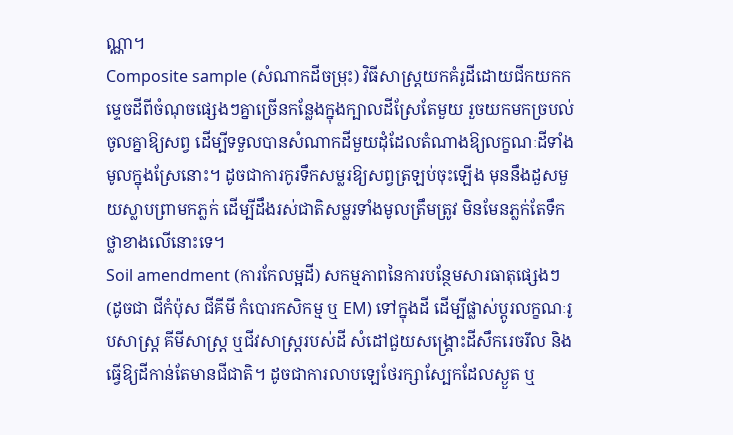ណ្ណា។
Composite sample (សំណាកដីចម្រុះ) វិធីសាស្ត្រយកគំរូដីដោយជីកយកកម្ទេចដីពីចំណុចផ្សេងៗគ្នាច្រើនកន្លែងក្នុងក្បាលដីស្រែតែមួយ រួចយកមកច្របល់ចូលគ្នាឱ្យសព្វ ដើម្បីទទួលបានសំណាកដីមួយដុំដែលតំណាងឱ្យលក្ខណៈដីទាំងមូលក្នុងស្រែនោះ។ ដូចជាការកូរទឹកសម្លរឱ្យសព្វត្រឡប់ចុះឡើង មុននឹងដួសមួយស្លាបព្រាមកភ្លក់ ដើម្បីដឹងរស់ជាតិសម្លរទាំងមូលត្រឹមត្រូវ មិនមែនភ្លក់តែទឹកថ្លាខាងលើនោះទេ។
Soil amendment (ការកែលម្អដី) សកម្មភាពនៃការបន្ថែមសារធាតុផ្សេងៗ (ដូចជា ជីកំប៉ុស ជីគីមី កំបោរកសិកម្ម ឬ EM) ទៅក្នុងដី ដើម្បីផ្លាស់ប្តូរលក្ខណៈរូបសាស្ត្រ គីមីសាស្ត្រ ឬជីវសាស្ត្ររបស់ដី សំដៅជួយសង្គ្រោះដីសឹករេចរឹល និងធ្វើឱ្យដីកាន់តែមានជីជាតិ។ ដូចជាការលាបឡេថែរក្សាស្បែកដែលស្ងួត ឬ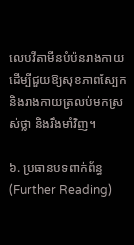លេបវីតាមីនបំប៉នរាងកាយ ដើម្បីជួយឱ្យសុខភាពស្បែក និងរាងកាយត្រលប់មកស្រស់ថ្លា និងរឹងមាំវិញ។

៦. ប្រធានបទពាក់ព័ន្ធ (Further Reading)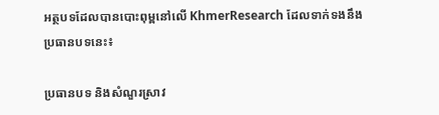អត្ថបទដែលបានបោះពុម្ពនៅលើ KhmerResearch ដែលទាក់ទងនឹងប្រធានបទនេះ៖

ប្រធានបទ និងសំណួរស្រាវ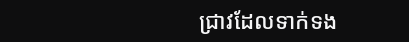ជ្រាវដែលទាក់ទង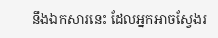នឹងឯកសារនេះ ដែលអ្នកអាចស្វែងរ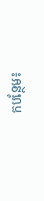កបន្ថែម៖